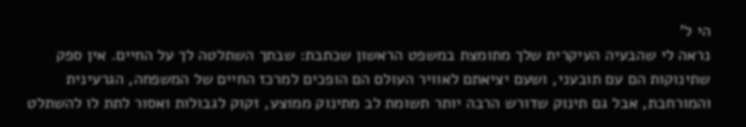הי ל'
נראה לי שהבעיה העיקרית שלך מתומצת במשפט הראשון שכתבת: שבתך השתלטה לך על החיים. אין ספק שתינוקות הם עם תובעני, ושעם יציאתם לאוויר העולם הם הופכים למרכז החיים של המשפחה, הגרעינית והמורחבת, אבל גם תינוק שדורש הרבה יותר תשומת לב מתינוק ממוצע, זקוק לגבולות ואסור לתת לו להשתלט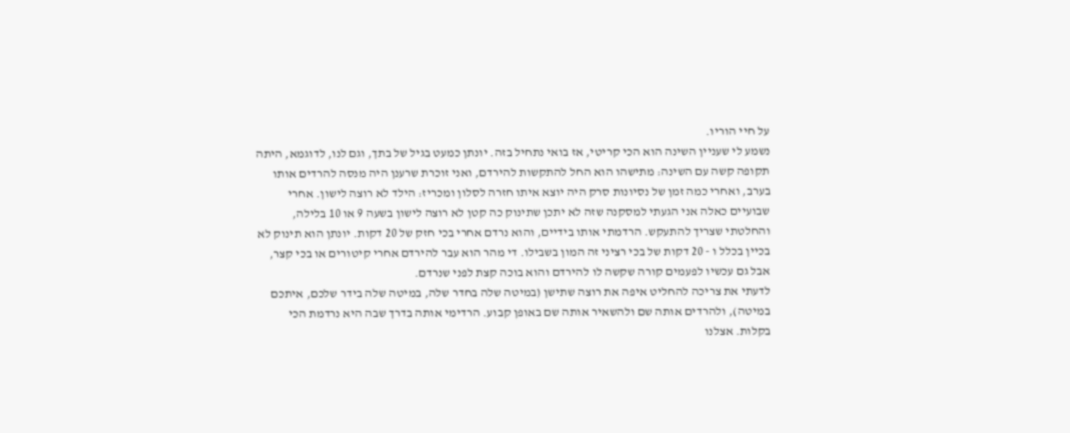על חיי הוריו.
נשמע לי שעניין השינה הוא הכי קריטי, אז בואי נתחיל בזה. יונתן כמעט בגיל של בתך, וגם לנו, לדוגמא, היתה תקופה קשה עם השינה: מתישהו הוא החל להתקשות להירדם, ואני זוכרת שרענן היה מנסה להרדים אותו בערב, ואחרי כמה זמן של נסיונות סרק היה יוצא איתו חזרה לסלון ומכריז: הילד לא רוצה לישון. אחרי שבועיים כאלה אני הגעתי למסקנה שזה לא יתכן שתינוק כה קטן לא רוצה לישון בשעה 9 או 10 בלילה, והחלטתי שצריך להתעקש. הרדמתי אותו בידיים, והוא נרדם אחרי בכי חזק של 20 דקות. יונתן הוא תינוק לא בכיין בכלל ו - 20 דקות של בכי רציני זה המון בשבילו. די מהר הוא עבר להירדם אחרי קיטורים או בכי קצר, אבל גם עכשיו לפעמים קורה שקשה לו להירדם והוא בוכה קצת לפני שנרדם.
לדעתי את צריכה להחליט איפה את רוצה שתישן (במיטה שלה בחדר שלה, במיטה שלה בידר שלכם, איתכם במיטה), ולהרדים אותה שם ולהשאיר אותה שם באופן קבוע. הרדימי אותה בדרך שבה היא נרדמת הכי בקלות. אצלנו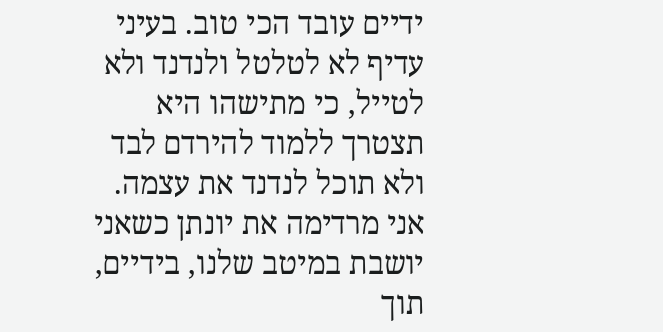ידיים עובד הכי טוב. בעיני עדיף לא לטלטל ולנדנד ולא לטייל, כי מתישהו היא תצטרך ללמוד להירדם לבד ולא תוכל לנדנד את עצמה. אני מרדימה את יונתן כשאני יושבת במיטב שלנו, בידיים, תוך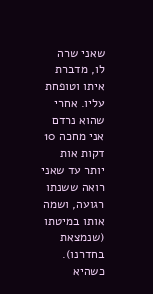שאני שרה לו, מדברת איתו וטופחת עליו. אחרי שהוא נרדם אני מחכה 10 דקות אות יותר עד שאני רואה ששנתו רגועה, ושמה אותו במיטתו (שנמצאת בחדרנו). כשהיא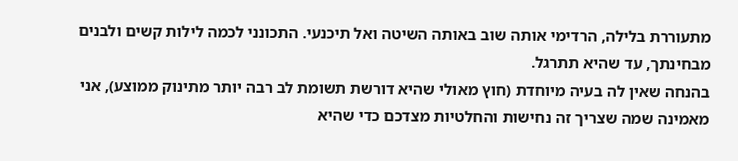מתעוררת בלילה, הרדימי אותה שוב באותה השיטה ואל תיכנעי. התכונני לכמה לילות קשים ולבנים מבחינתך, עד שהיא תתרגל.
בהנחה שאין לה בעיה מיוחדת (חוץ מאולי שהיא דורשת תשומת לב רבה יותר מתינוק ממוצע), אני מאמינה שמה שצריך זה נחישות והחלטיות מצדכם כדי שהיא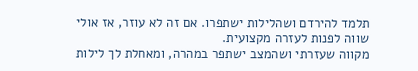תלמד להירדם ושהלילות ישתפרו. אם זה לא עוזר, אז אולי שווה לפנות לעזרה מקצועית.
מקווה שעזרתי ושהמצב ישתפר במהרה, ומאחלת לך לילות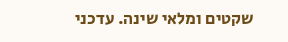שקטים ומלאי שינה. עדכני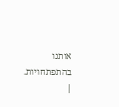אותנו בהתפתחויות.
|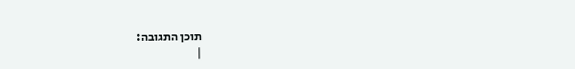תוכן התגובה:
|